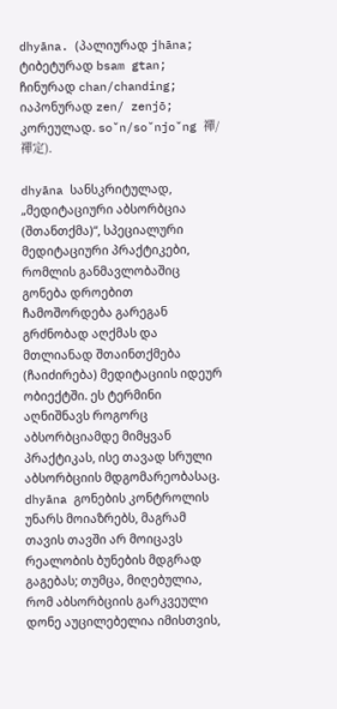dhyāna. (პალიურად jhāna; ტიბეტურად bsam gtan; ჩინურად chan/chanding; იაპონურად zen/ zenjō; კორეულად. so˘n/so˘njo˘ng 禪/禪定).

dhyāna სანსკრიტულად, „მედიტაციური აბსორბცია (შთანთქმა)“, სპეციალური მედიტაციური პრაქტიკები, რომლის განმავლობაშიც გონება დროებით ჩამოშორდება გარეგან გრძნობად აღქმას და მთლიანად შთაინთქმება (ჩაიძირება) მედიტაციის იდეურ ობიექტში. ეს ტერმინი აღნიშნავს როგორც აბსორბციამდე მიმყვან პრაქტიკას, ისე თავად სრული აბსორბციის მდგომარეობასაც. dhyāna გონების კონტროლის უნარს მოიაზრებს, მაგრამ თავის თავში არ მოიცავს რეალობის ბუნების მდგრად გაგებას; თუმცა, მიღებულია, რომ აბსორბციის გარკვეული დონე აუცილებელია იმისთვის,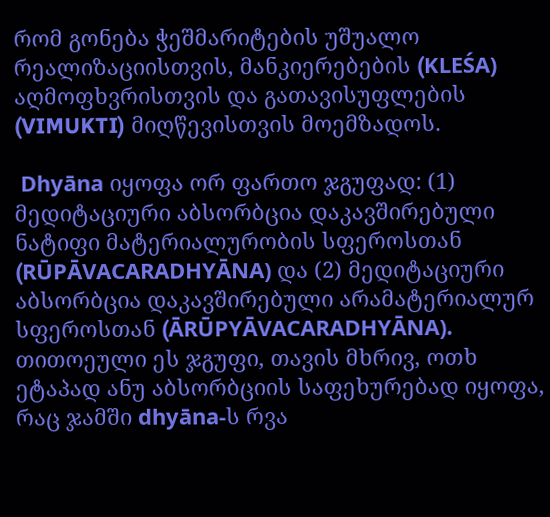რომ გონება ჭეშმარიტების უშუალო რეალიზაციისთვის, მანკიერებების (KLEŚA) აღმოფხვრისთვის და გათავისუფლების (VIMUKTI) მიღწევისთვის მოემზადოს.

 Dhyāna იყოფა ორ ფართო ჯგუფად: (1) მედიტაციური აბსორბცია დაკავშირებული ნატიფი მატერიალურობის სფეროსთან (RŪPĀVACARADHYĀNA) და (2) მედიტაციური აბსორბცია დაკავშირებული არამატერიალურ სფეროსთან (ĀRŪPYĀVACARADHYĀNA). თითოეული ეს ჯგუფი, თავის მხრივ, ოთხ ეტაპად ანუ აბსორბციის საფეხურებად იყოფა, რაც ჯამში dhyāna-ს რვა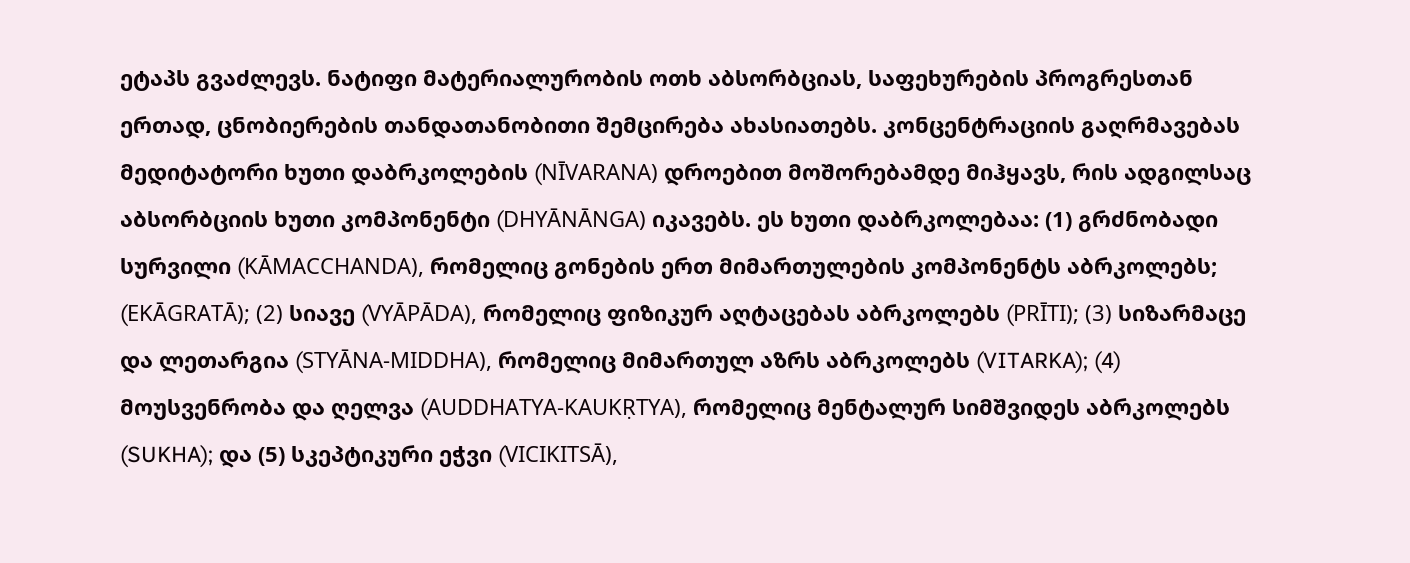ეტაპს გვაძლევს. ნატიფი მატერიალურობის ოთხ აბსორბციას, საფეხურების პროგრესთან ერთად, ცნობიერების თანდათანობითი შემცირება ახასიათებს. კონცენტრაციის გაღრმავებას მედიტატორი ხუთი დაბრკოლების (NĪVARANA) დროებით მოშორებამდე მიჰყავს, რის ადგილსაც აბსორბციის ხუთი კომპონენტი (DHYĀNĀNGA) იკავებს. ეს ხუთი დაბრკოლებაა: (1) გრძნობადი სურვილი (KĀMACCHANDA), რომელიც გონების ერთ მიმართულების კომპონენტს აბრკოლებს; (EKĀGRATĀ); (2) სიავე (VYĀPĀDA), რომელიც ფიზიკურ აღტაცებას აბრკოლებს (PRĪTI); (3) სიზარმაცე და ლეთარგია (STYĀNA-MIDDHA), რომელიც მიმართულ აზრს აბრკოლებს (VITARKA); (4) მოუსვენრობა და ღელვა (AUDDHATYA-KAUKṚTYA), რომელიც მენტალურ სიმშვიდეს აბრკოლებს (SUKHA); და (5) სკეპტიკური ეჭვი (VICIKITSĀ),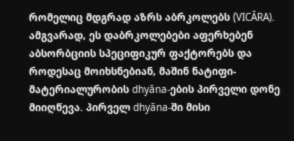რომელიც მდგრად აზრს აბრკოლებს (VICĀRA). ამგვარად, ეს დაბრკოლებები აფერხებენ აბსორბციის სპეციფიკურ ფაქტორებს და როდესაც მოიხსნებიან, მაშინ ნატიფი-მატერიალურობის dhyāna-ების პირველი დონე მიიღწევა. პირველ dhyāna-ში მისი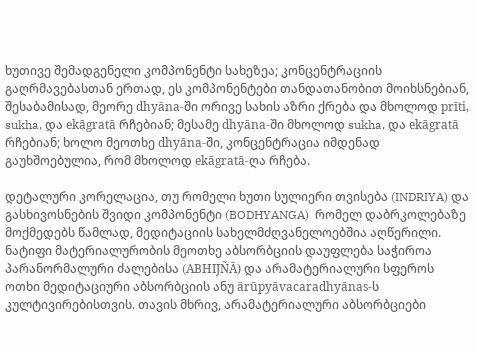ხუთივე შემადგენელი კომპონენტი სახეზეა; კონცენტრაციის გაღრმავებასთან ერთად, ეს კომპონენტები თანდათანობით მოიხსნებიან, შესაბამისად, მეორე dhyāna-ში ორივე სახის აზრი ქრება და მხოლოდ prīti, sukha, და ekāgratā რჩებიან; მესამე dhyāna-ში მხოლოდ sukha, და ekāgratā რჩებიან; ხოლო მეოთხე dhyāna-ში, კონცენტრაცია იმდენად გაუხშოებულია, რომ მხოლოდ ekāgratā-ღა რჩება.

დეტალური კორელაცია, თუ რომელი ხუთი სულიერი თვისება (INDRIYA) და გასხივოსნების შვიდი კომპონენტი (BODHYANGA)  რომელ დაბრკოლებაზე მოქმედებს წამლად, მედიტაციის სახელმძღვანელოებშია აღწერილი. ნატიფი მატერიალურობის მეოთხე აბსორბციის დაუფლება საჭიროა პარანორმალური ძალებისა (ABHIJÑĀ) და არამატერიალური სფეროს ოთხი მედიტაციური აბსორბციის ანუ ārūpyāvacaradhyānas-ს კულტივირებისთვის. თავის მხრივ, არამატერიალური აბსორბციები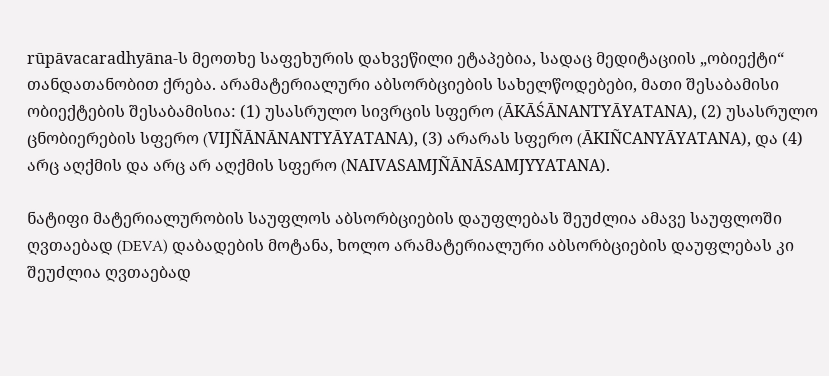rūpāvacaradhyāna-ს მეოთხე საფეხურის დახვეწილი ეტაპებია, სადაც მედიტაციის „ობიექტი“ თანდათანობით ქრება. არამატერიალური აბსორბციების სახელწოდებები, მათი შესაბამისი ობიექტების შესაბამისია: (1) უსასრულო სივრცის სფერო (ĀKĀŚĀNANTYĀYATANA), (2) უსასრულო ცნობიერების სფერო (VIJÑĀNĀNANTYĀYATANA), (3) არარას სფერო (ĀKIÑCANYĀYATANA), და (4) არც აღქმის და არც არ აღქმის სფერო (NAIVASAMJÑĀNĀSAMJYYATANA).

ნატიფი მატერიალურობის საუფლოს აბსორბციების დაუფლებას შეუძლია ამავე საუფლოში ღვთაებად (DEVA) დაბადების მოტანა, ხოლო არამატერიალური აბსორბციების დაუფლებას კი შეუძლია ღვთაებად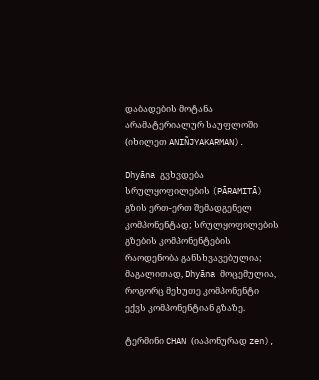დაბადების მოტანა არამატერიალურ საუფლოში (იხილეთ ANIÑJYAKARMAN).

Dhyāna გვხვდება სრულყოფილების (PĀRAMITĀ) გზის ერთ-ერთ შემადგენელ კომპონენტად; სრულყოფილების გზების კომპონენტების რაოდენობა განსხვავებულია; მაგალითად, Dhyāna მოცემულია, როგორც მეხუთე კომპონენტი ექვს კომპონენტიან გზაზე.

ტერმინი CHAN (იაპონურად zen),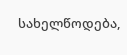სახელწოდება,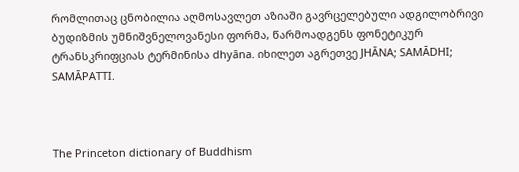რომლითაც ცნობილია აღმოსავლეთ აზიაში გავრცელებული ადგილობრივი ბუდიზმის უმნიშვნელოვანესი ფორმა, წარმოადგენს ფონეტიკურ ტრანსკრიფციას ტერმინისა dhyāna. იხილეთ აგრეთვე JHĀNA; SAMĀDHI; SAMĀPATTI.



The Princeton dictionary of Buddhism